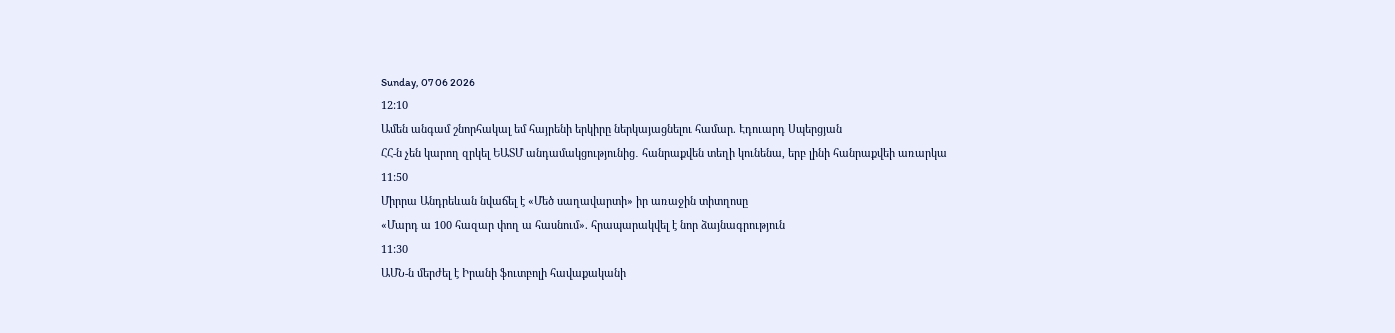Sunday, 07 06 2026
12:10
Ամեն անգամ շնորհակալ եմ հայրենի երկիրը ներկայացնելու համար. Էդուարդ Սպերցյան
ՀՀ-ն չեն կարող զրկել ԵԱՏՄ անդամակցությունից․ հանրաքվեն տեղի կունենա, երբ լինի հանրաքվեի առարկա
11:50
Միրրա Անդրեևան նվաճել է «Մեծ սաղավարտի» իր առաջին տիտղոսը
«Մարդ ա 100 հազար փող ա հասնում». հրապարակվել է նոր ձայնագրություն
11:30
ԱՄՆ-ն մերժել է Իրանի ֆուտբոլի հավաքականի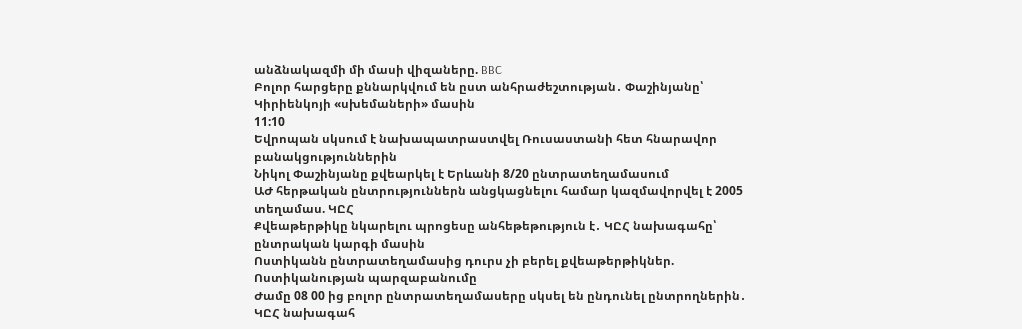անձնակազմի մի մասի վիզաները. BBC
Բոլոր հարցերը քննարկվում են ըստ անհրաժեշտության․ Փաշինյանը՝ Կիրիենկոյի «սխեմաների» մասին
11:10
Եվրոպան սկսում է նախապատրաստվել Ռուսաստանի հետ հնարավոր բանակցություններին
Նիկոլ Փաշինյանը քվեարկել է Երևանի 8/20 ընտրատեղամասում
ԱԺ հերթական ընտրություններն անցկացնելու համար կազմավորվել է 2005 տեղամաս. ԿԸՀ
Քվեաթերթիկը նկարելու պրոցեսը անհեթեթություն է․ ԿԸՀ նախագահը՝ ընտրական կարգի մասին
Ոստիկանն ընտրատեղամասից դուրս չի բերել քվեաթերթիկներ. Ոստիկանության պարզաբանումը
Ժամը 08 00 ից բոլոր ընտրատեղամասերը սկսել են ընդունել ընտրողներին․ ԿԸՀ նախագահ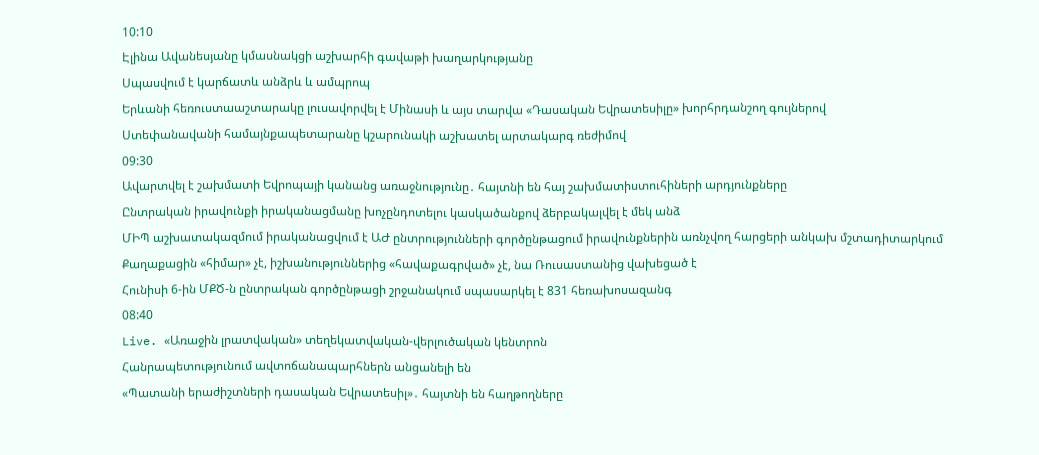10:10
Էլինա Ավանեսյանը կմասնակցի աշխարհի գավաթի խաղարկությանը
Սպասվում է կարճատև անձրև և ամպրոպ
Երևանի հեռուստաաշտարակը լուսավորվել է Մինասի և այս տարվա «Դասական Եվրատեսիլը» խորհրդանշող գույներով
Ստեփանավանի համայնքապետարանը կշարունակի աշխատել արտակարգ ռեժիմով
09:30
Ավարտվել է շախմատի Եվրոպայի կանանց առաջնությունը․ հայտնի են հայ շախմատիստուհիների արդյունքները
Ընտրական իրավունքի իրականացմանը խոչընդոտելու կասկածանքով ձերբակալվել է մեկ անձ
ՄԻՊ աշխատակազմում իրականացվում է ԱԺ ընտրությունների գործընթացում իրավունքներին առնչվող հարցերի անկախ մշտադիտարկում
Քաղաքացին «հիմար» չէ, իշխանություններից «հավաքագրված» չէ, նա Ռուսաստանից վախեցած է
Հունիսի 6-ին ՄՔԾ-ն ընտրական գործընթացի շրջանակում սպասարկել է 831 հեռախոսազանգ
08:40
Live. «Առաջին լրատվական» տեղեկատվական-վերլուծական կենտրոն
Հանրապետությունում ավտոճանապարհներն անցանելի են
«Պատանի երաժիշտների դասական Եվրատեսիլ»․ հայտնի են հաղթողները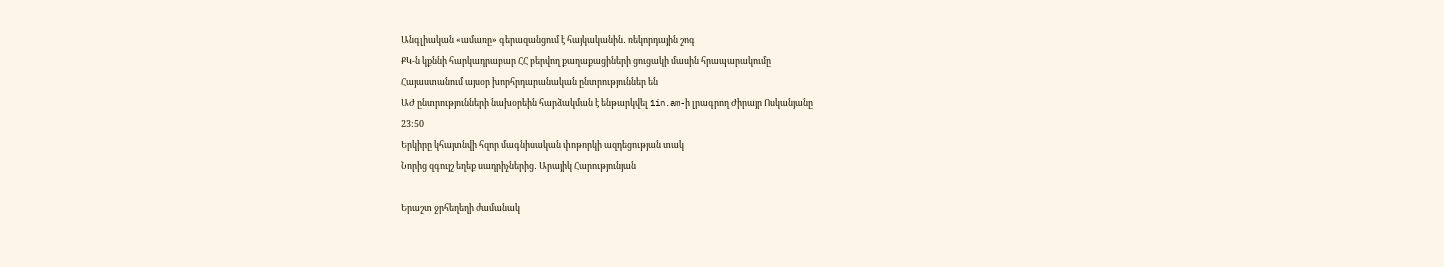Անգլիական «ամառը» գերազանցում է հայկականին․ ռեկորդային շոգ
ՔԿ-ն կքննի հարկադրաբար ՀՀ բերվող քաղաքացիների ցուցակի մասին հրապարակումը
Հայաստանում այսօր խորհրդարանական ընտրություններ են
ԱԺ ընտրությունների նախօրեին հարձակման է ենթարկվել 1in.am-ի լրագրող Ժիրայր Ոսկանյանը
23:50
Երկիրը կհայտնվի հզոր մագնիսական փոթորկի ազդեցության տակ
Նորից զգույշ եղեք սադրիչներից․ Արայիկ Հարությունյան

Երաշտ ջրհեղեղի ժամանակ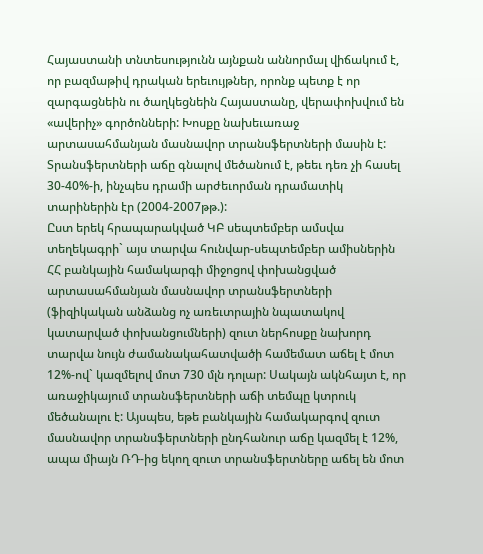Հայաստանի տնտեսությունն այնքան աննորմալ վիճակում է, որ բազմաթիվ դրական երեւույթներ, որոնք պետք է որ զարգացնեին ու ծաղկեցնեին Հայաստանը, վերափոխվում են «ավերիչ» գործոնների: Խոսքը նախեւառաջ արտասահմանյան մասնավոր տրանսֆերտների մասին է:
Տրանսֆերտների աճը գնալով մեծանում է, թեեւ դեռ չի հասել 30-40%-ի, ինչպես դրամի արժեւորման դրամատիկ տարիներին էր (2004-2007թթ.):
Ըստ երեկ հրապարակված ԿԲ սեպտեմբեր ամսվա տեղեկագրի` այս տարվա հունվար-սեպտեմբեր ամիսներին ՀՀ բանկային համակարգի միջոցով փոխանցված արտասահմանյան մասնավոր տրանսֆերտների (ֆիզիկական անձանց ոչ առեւտրային նպատակով կատարված փոխանցումների) զուտ ներհոսքը նախորդ տարվա նույն ժամանակահատվածի համեմատ աճել է մոտ 12%-ով` կազմելով մոտ 730 մլն դոլար: Սակայն ակնհայտ է, որ առաջիկայում տրանսֆերտների աճի տեմպը կտրուկ մեծանալու է: Այսպես, եթե բանկային համակարգով զուտ մասնավոր տրանսֆերտների ընդհանուր աճը կազմել է 12%, ապա միայն ՌԴ-ից եկող զուտ տրանսֆերտները աճել են մոտ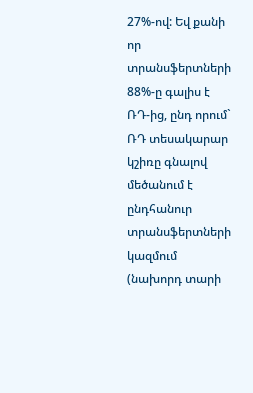27%-ով: Եվ քանի որ տրանսֆերտների 88%-ը գալիս է ՌԴ-ից, ընդ որում` ՌԴ տեսակարար կշիռը գնալով մեծանում է ընդհանուր տրանսֆերտների կազմում (նախորդ տարի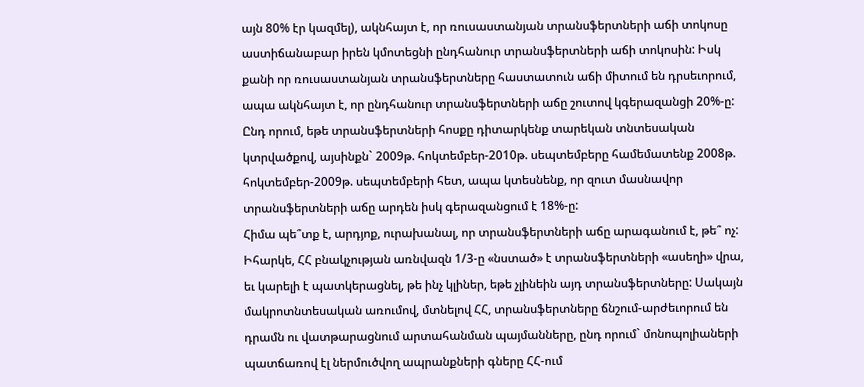այն 80% էր կազմել), ակնհայտ է, որ ռուսաստանյան տրանսֆերտների աճի տոկոսը աստիճանաբար իրեն կմոտեցնի ընդհանուր տրանսֆերտների աճի տոկոսին: Իսկ քանի որ ռուսաստանյան տրանսֆերտները հաստատուն աճի միտում են դրսեւորում, ապա ակնհայտ է, որ ընդհանուր տրանսֆերտների աճը շուտով կգերազանցի 20%-ը: Ընդ որում, եթե տրանսֆերտների հոսքը դիտարկենք տարեկան տնտեսական կտրվածքով, այսինքն` 2009թ. հոկտեմբեր-2010թ. սեպտեմբերը համեմատենք 2008թ. հոկտեմբեր-2009թ. սեպտեմբերի հետ, ապա կտեսնենք, որ զուտ մասնավոր տրանսֆերտների աճը արդեն իսկ գերազանցում է 18%-ը:
Հիմա պե՞տք է, արդյոք, ուրախանալ, որ տրանսֆերտների աճը արագանում է, թե՞ ոչ: Իհարկե, ՀՀ բնակչության առնվազն 1/3-ը «նստած» է տրանսֆերտների «ասեղի» վրա, եւ կարելի է պատկերացնել, թե ինչ կլիներ, եթե չլինեին այդ տրանսֆերտները: Սակայն մակրոտնտեսական առումով, մտնելով ՀՀ, տրանսֆերտները ճնշում-արժեւորում են դրամն ու վատթարացնում արտահանման պայմանները, ընդ որում` մոնոպոլիաների պատճառով էլ ներմուծվող ապրանքների գները ՀՀ-ում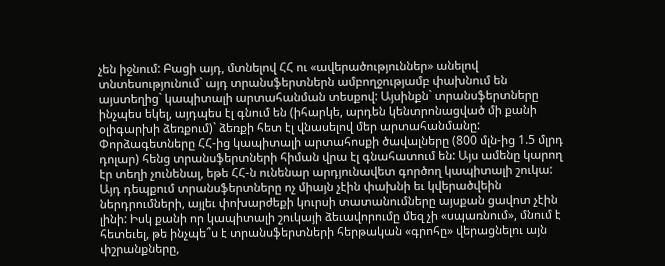չեն իջնում: Բացի այդ, մտնելով ՀՀ ու «ավերածություններ» անելով տնտեսությունում` այդ տրանսֆերտներն ամբողջությամբ փախնում են այստեղից` կապիտալի արտահանման տեսքով: Այսինքն` տրանսֆերտները ինչպես եկել, այդպես էլ գնում են (իհարկե, արդեն կենտրոնացված մի քանի օլիգարխի ձեռքում)` ձեռքի հետ էլ վնասելով մեր արտահանմանը:
Փորձագետները ՀՀ-ից կապիտալի արտահոսքի ծավալները (800 մլն-ից 1.5 մլրդ դոլար) հենց տրանսֆերտների հիման վրա էլ գնահատում են: Այս ամենը կարող էր տեղի չունենալ, եթե ՀՀ-ն ունենար արդյունավետ գործող կապիտալի շուկա: Այդ դեպքում տրանսֆերտները ոչ միայն չէին փախնի եւ կվերածվեին ներդրումների, այլեւ փոխարժեքի կուրսի տատանումները այսքան ցավոտ չէին լինի: Իսկ քանի որ կապիտալի շուկայի ձեւավորումը մեզ չի «սպառնում», մնում է հետեւել, թե ինչպե՞ս է տրանսֆերտների հերթական «գրոհը» վերացնելու այն փշրանքները,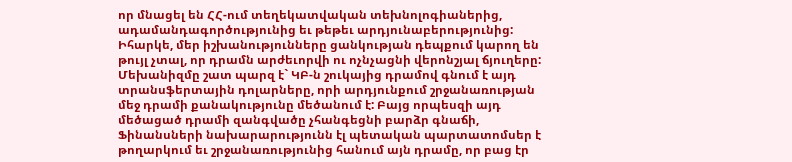որ մնացել են ՀՀ-ում տեղեկատվական տեխնոլոգիաներից, ադամանդագործությունից եւ թեթեւ արդյունաբերությունից: Իհարկե, մեր իշխանությունները ցանկության դեպքում կարող են թույլ չտալ, որ դրամն արժեւորվի ու ոչնչացնի վերոնշյալ ճյուղերը: Մեխանիզմը շատ պարզ է` ԿԲ-ն շուկայից դրամով գնում է այդ տրանսֆերտային դոլարները, որի արդյունքում շրջանառության մեջ դրամի քանակությունը մեծանում է: Բայց որպեսզի այդ մեծացած դրամի զանգվածը չհանգեցնի բարձր գնաճի, Ֆինանսների նախարարությունն էլ պետական պարտատոմսեր է թողարկում եւ շրջանառությունից հանում այն դրամը, որ բաց էր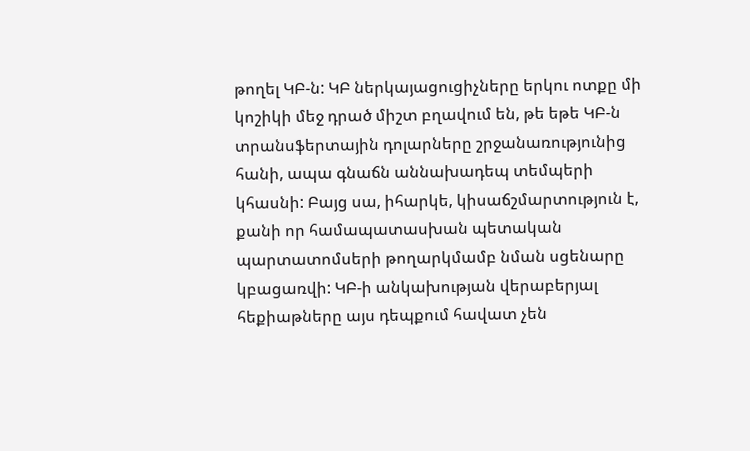թողել ԿԲ-ն: ԿԲ ներկայացուցիչները երկու ոտքը մի կոշիկի մեջ դրած միշտ բղավում են, թե եթե ԿԲ-ն տրանսֆերտային դոլարները շրջանառությունից հանի, ապա գնաճն աննախադեպ տեմպերի կհասնի: Բայց սա, իհարկե, կիսաճշմարտություն է, քանի որ համապատասխան պետական պարտատոմսերի թողարկմամբ նման սցենարը կբացառվի: ԿԲ-ի անկախության վերաբերյալ հեքիաթները այս դեպքում հավատ չեն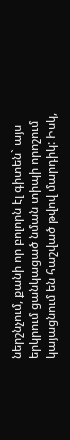ներշնչում, քանի որ բոլորն էլ գիտեն` այս երկրում ցանկացած նման տիպի որոշում կայացնում են հաշված թվով մարդիկ: Իսկ,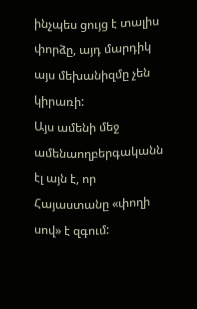ինչպես ցույց է տալիս փորձը, այդ մարդիկ այս մեխանիզմը չեն կիրառի:
Այս ամենի մեջ ամենաողբերգականն էլ այն է, որ Հայաստանը «փողի սով» է զգում: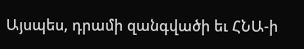Այսպես, դրամի զանգվածի եւ ՀՆԱ-ի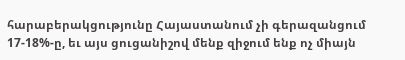հարաբերակցությունը Հայաստանում չի գերազանցում 17-18%-ը, եւ այս ցուցանիշով մենք զիջում ենք ոչ միայն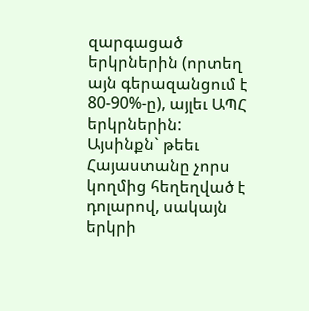զարգացած երկրներին (որտեղ այն գերազանցում է 80-90%-ը), այլեւ ԱՊՀ երկրներին: Այսինքն` թեեւ Հայաստանը չորս կողմից հեղեղված է դոլարով, սակայն երկրի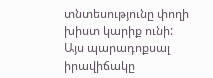տնտեսությունը փողի խիստ կարիք ունի: Այս պարադոքսալ իրավիճակը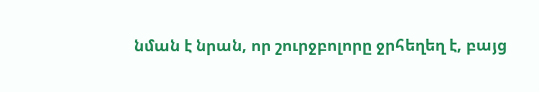նման է նրան, որ շուրջբոլորը ջրհեղեղ է, բայց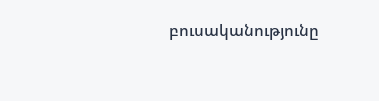բուսականությունը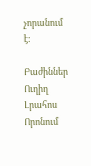չորանում է:

Բաժիններ
Ուղիղ
Լրահոս
Որոնում